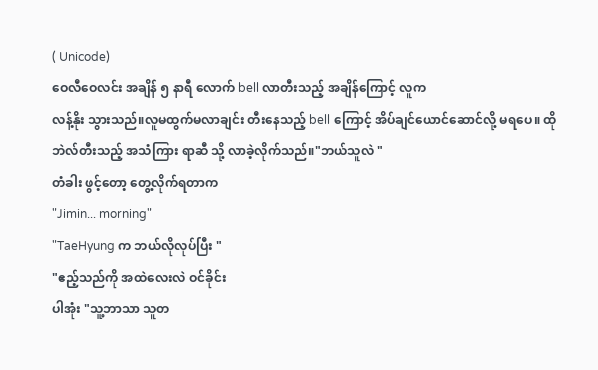( Unicode)
ဝေလီဝေလင်း အချိန် ၅ နာရီ လောက် bell လာတီးသည့် အချိန်ကြောင့် လူက
လန့်နိုး သွားသည်။လူမထွက်မလာချင်း တီးနေသည့် bell ကြောင့် အိပ်ချင်ယောင်ဆောင်လို့ မရပေ။ ထို
ဘဲလ်တီးသည့် အသံကြား ရာဆီ သို့ လာခဲ့လိုက်သည်။"ဘယ်သူလဲ "
တံခါး ဖွင့်တော့ တွေ့လိုက်ရတာက
"Jimin... morning"
"TaeHyung က ဘယ်လိုလုပ်ပြီး "
"ဧည့်သည်ကို အထဲလေးလဲ ဝင်ခိုင်း
ပါအုံး "သူ့ဘာသာ သူတ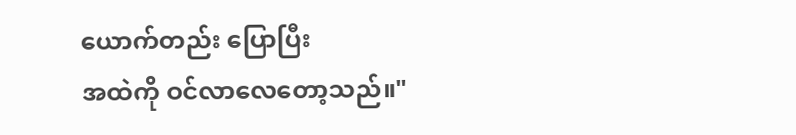ယောက်တည်း ပြောပြီး
အထဲကို ဝင်လာလေတော့သည်။"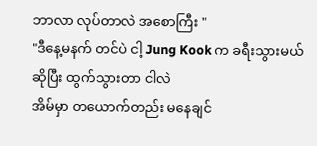ဘာလာ လုပ်တာလဲ အစောကြီး "
"ဒီနေ့မနက် တင်ပဲ ငါ့ Jung Kook က ခရီးသွားမယ်ဆိုပြီး ထွက်သွားတာ ငါလဲ
အိမ်မှာ တယောက်တည်း မနေချင်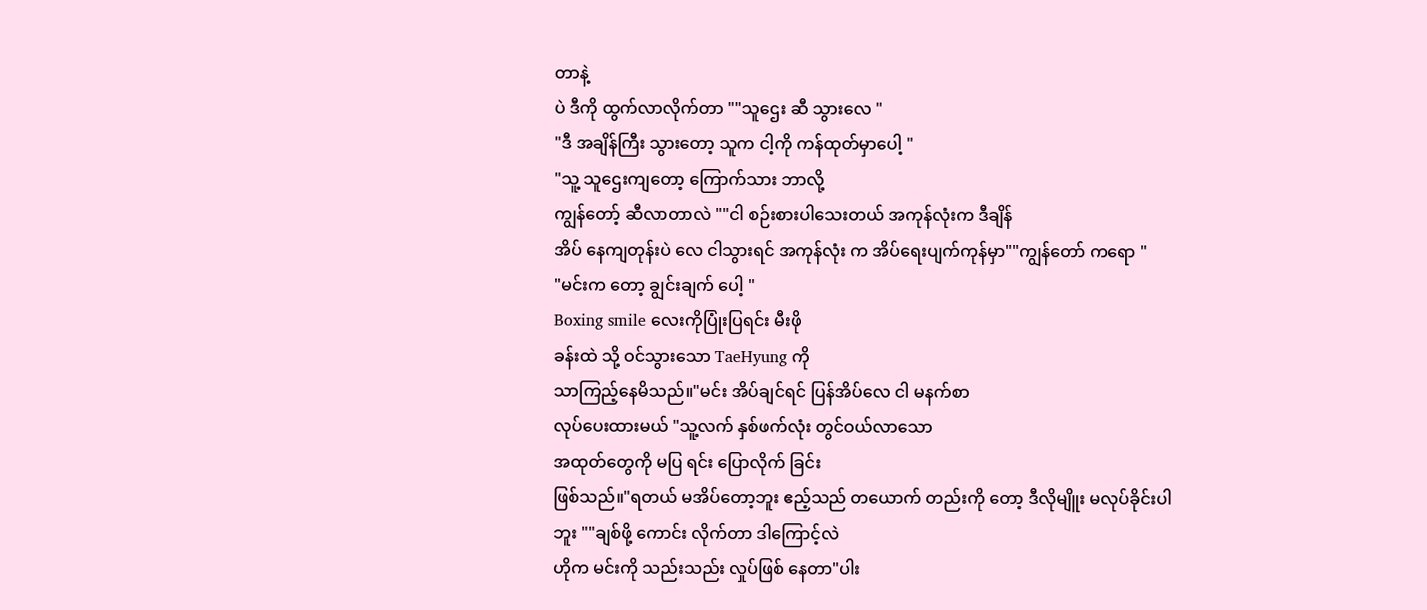တာနဲ့
ပဲ ဒီကို ထွက်လာလိုက်တာ ""သူဌေး ဆီ သွားလေ "
"ဒီ အချိန်ကြီး သွားတော့ သူက ငါ့ကို ကန်ထုတ်မှာပေါ့ "
"သူ့ သူဌေးကျတော့ ကြောက်သား ဘာလို့
ကျွန်တော့် ဆီလာတာလဲ ""ငါ စဉ်းစားပါသေးတယ် အကုန်လုံးက ဒီချိန်
အိပ် နေကျတုန်းပဲ လေ ငါသွားရင် အကုန်လုံး က အိပ်ရေးပျက်ကုန်မှာ""ကျွန်တော် ကရော "
"မင်းက တော့ ချွင်းချက် ပေါ့ "
Boxing smile လေးကိုပြုံးပြရင်း မီးဖို
ခန်းထဲ သို့ ဝင်သွားသော TaeHyung ကို
သာကြည့်နေမိသည်။"မင်း အိပ်ချင်ရင် ပြန်အိပ်လေ ငါ မနက်စာ
လုပ်ပေးထားမယ် "သူ့လက် နှစ်ဖက်လုံး တွင်ဝယ်လာသော
အထုတ်တွေကို မပြ ရင်း ပြောလိုက် ခြင်း
ဖြစ်သည်။"ရတယ် မအိပ်တော့ဘူး ဧည့်သည် တယောက် တည်းကို တော့ ဒီလိုမျိူး မလုပ်ခိုင်းပါ
ဘူး ""ချစ်ဖို့ ကောင်း လိုက်တာ ဒါကြောင့်လဲ
ဟိုက မင်းကို သည်းသည်း လှုပ်ဖြစ် နေတာ"ပါး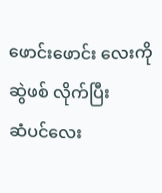ဖောင်းဖောင်း လေးကို ဆွဲဖစ် လိုက်ပြီး
ဆံပင်လေး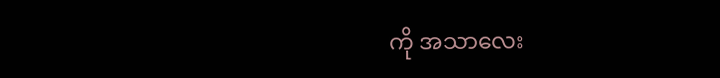ကို အသာလေး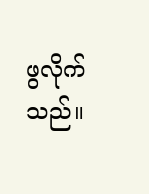ဖွလိုက်သည်။